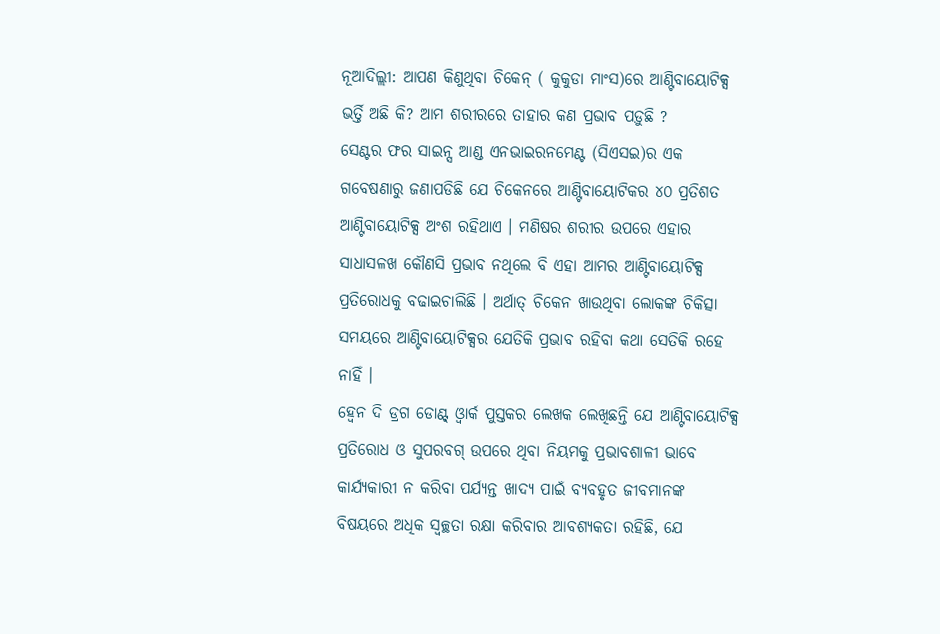ନୂଆଦିଲ୍ଲୀ: ଆପଣ କିଣୁଥିବା ଚିକେନ୍ ( କୁକୁଡା ମାଂସ)ରେ ଆଣ୍ଟିବାୟୋଟିକ୍ସ ଭର୍ତ୍ତି ଅଛି କି? ଆମ ଶରୀରରେ ତାହାର କଣ ପ୍ରଭାବ ପଡ଼ୁଛି ?
ସେଣ୍ଟର ଫର ସାଇନ୍ସ ଆଣ୍ଡ ଏନଭାଇରନମେଣ୍ଟ (ସିଏସଇ)ର ଏକ ଗବେଷଣାରୁ ଜଣାପଡିଛି ଯେ ଚିକେନରେ ଆଣ୍ଟିବାୟୋଟିକର ୪୦ ପ୍ରତିଶତ ଆଣ୍ଟିବାୟୋଟିକ୍ସ ଅଂଶ ରହିଥାଏ । ମଣିଷର ଶରୀର ଉପରେ ଏହାର ସାଧାସଳଖ କୌଣସି ପ୍ରଭାବ ନଥିଲେ ବି ଏହା ଆମର ଆଣ୍ଟିବାୟୋଟିକ୍ସ ପ୍ରତିରୋଧକୁ ବଢାଇଚାଲିଛି । ଅର୍ଥାତ୍ ଚିକେନ ଖାଉଥିବା ଲୋକଙ୍କ ଚିକିତ୍ସା ସମୟରେ ଆଣ୍ଟିବାୟୋଟିକ୍ସର ଯେତିକି ପ୍ରଭାବ ରହିବା କଥା ସେତିକି ରହେ ନାହିଁ ।
ହ୍ବେନ ଦି ଡ୍ରଗ ଡୋଣ୍ଟ୍ ଓ୍ବାର୍କ ପୁସ୍ତକର ଲେଖକ ଲେଖିଛନ୍ତି ଯେ ଆଣ୍ଟିବାୟୋଟିକ୍ସ ପ୍ରତିରୋଧ ଓ ସୁପରବଗ୍ ଉପରେ ଥିବା ନିୟମକୁ ପ୍ରଭାବଶାଳୀ ଭାବେ କାର୍ଯ୍ୟକାରୀ ନ କରିବା ପର୍ଯ୍ୟନ୍ତ ଖାଦ୍ୟ ପାଇଁ ବ୍ୟବହୃତ ଜୀବମାନଙ୍କ ବିଷୟରେ ଅଧିକ ସ୍ୱଚ୍ଛତା ରକ୍ଷା କରିବାର ଆବଶ୍ୟକତା ରହିଛି, ଯେ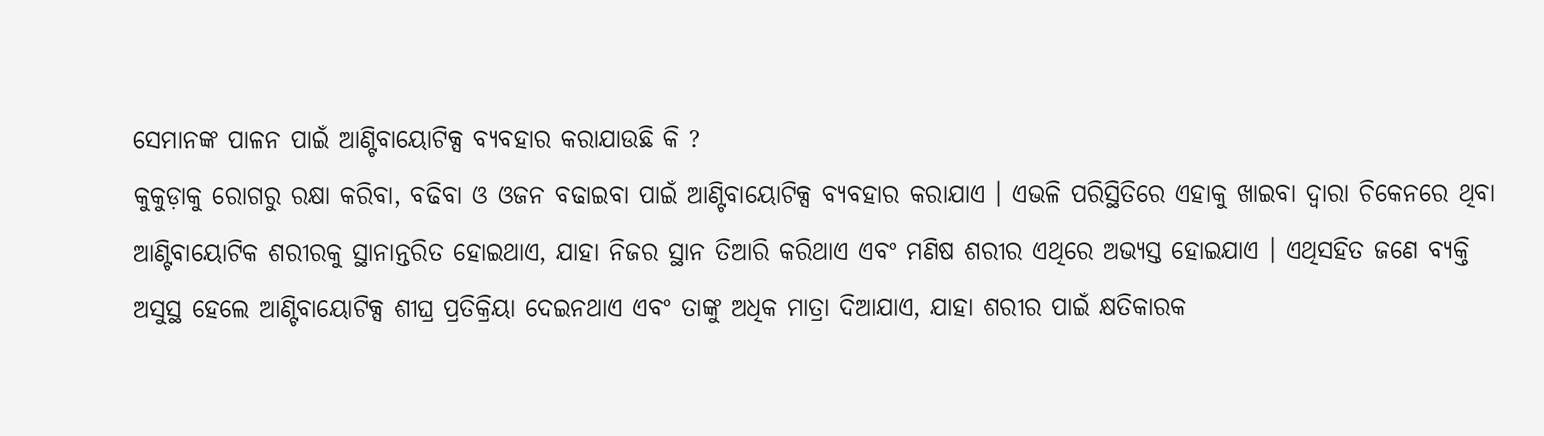ସେମାନଙ୍କ ପାଳନ ପାଇଁ ଆଣ୍ଟିବାୟୋଟିକ୍ସ ବ୍ୟବହାର କରାଯାଉଛି କି ?
କୁକୁଡ଼ାକୁ ରୋଗରୁ ରକ୍ଷା କରିବା, ବଢିବା ଓ ଓଜନ ବଢାଇବା ପାଇଁ ଆଣ୍ଟିବାୟୋଟିକ୍ସ ବ୍ୟବହାର କରାଯାଏ । ଏଭଳି ପରିସ୍ଥିତିରେ ଏହାକୁ ଖାଇବା ଦ୍ୱାରା ଚିକେନରେ ଥିବା ଆଣ୍ଟିବାୟୋଟିକ ଶରୀରକୁ ସ୍ଥାନାନ୍ତରିତ ହୋଇଥାଏ, ଯାହା ନିଜର ସ୍ଥାନ ତିଆରି କରିଥାଏ ଏବଂ ମଣିଷ ଶରୀର ଏଥିରେ ଅଭ୍ୟସ୍ତ ହୋଇଯାଏ । ଏଥିସହିତ ଜଣେ ବ୍ୟକ୍ତି ଅସୁସ୍ଥ ହେଲେ ଆଣ୍ଟିବାୟୋଟିକ୍ସ ଶୀଘ୍ର ପ୍ରତିକ୍ରିୟା ଦେଇନଥାଏ ଏବଂ ତାଙ୍କୁ ଅଧିକ ମାତ୍ରା ଦିଆଯାଏ, ଯାହା ଶରୀର ପାଇଁ କ୍ଷତିକାରକ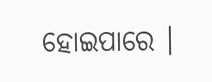ହୋଇପାରେ ।